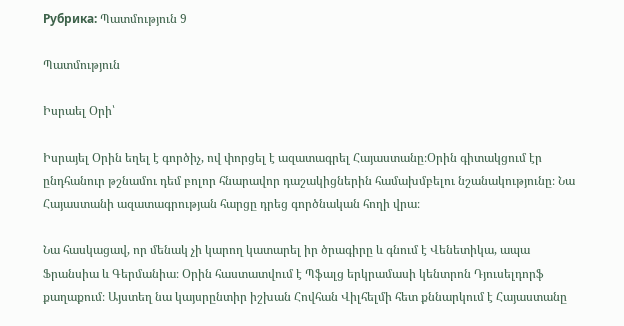Рубрика: Պատմություն 9

Պատմություն

Իսրաել Օրի՝

Իսրայել Օրին եղել է գործիչ, ով փորցել է ազատագրել Հայաստանը։Օրին գիտակցում էր ընդհանուր թշնամու դեմ բոլոր հնարավոր դաշակիցներին համախմբելու նշանակությունը։ Նա Հայաստանի ազատագրության հարցը դրեց գործնական հողի վրա։

Նա հասկացավ, որ մենակ չի կարող կատարել իր ծրագիրը և գնում է Վենետիկա, ապա Ֆրանսիա և Գերմանիա։ Օրին հաստատվում է Պֆալց երկրամասի կենտրոն Դյուսելդորֆ քաղաքում։ Այստեղ նա կայսրընտիր իշխան Հովհան Վիլհելմի հետ քննարկում է Հայաստանը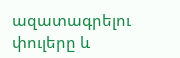ազատագրելու փուլերը և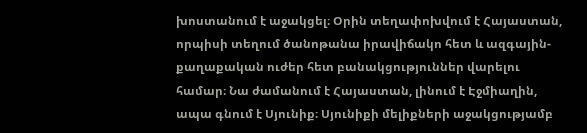խոստանում է աջակցել։ Օրին տեղափոխվում է Հայաստան, որպիսի տեղում ծանոթանա իրավիճակո հետ և ազգային-քաղաքական ուժեր հետ բանակցություններ վարելու համար։ Նա ժամանում է Հայաստան, լինում է Էջմիաղին, ապա գնում է Սյունիք։ Սյունիքի մելիքների աջակցությամբ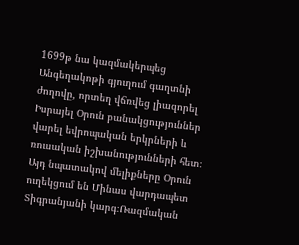1699թ նա կազմակերպեց Անգեղակոթի գյուղում գաղտնի ժողովը, որտեղ վճռվեց լիազորել Իսրայել Օրուն բանակցություններ վարել եվրոպական երկրների և ռուսական իշխանությունների հետ։ Այդ նպատակով մելիքները Օրուն ուղեկցում են Մինաս վարդապետ Տիգրանյանի կարգ։Ռազմական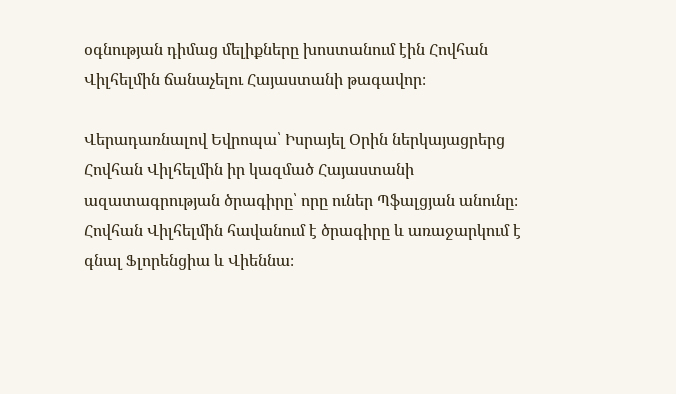օգնության դիմաց մելիքները խոստանում էին Հովհան Վիլհելմին ճանաչելու Հայաստանի թագավոր։

Վերադառնալով Եվրոպա՝ Իսրայել Օրին ներկայացրերց Հովհան Վիլհելմին իր կազմած Հայաստանի ազատագրության ծրագիրը՝ որը ուներ Պֆալցյան անունը։ Հովհան Վիլհելմին հավանում է ծրագիրը և առաջարկում է գնալ Ֆլորենցիա և Վիեննա։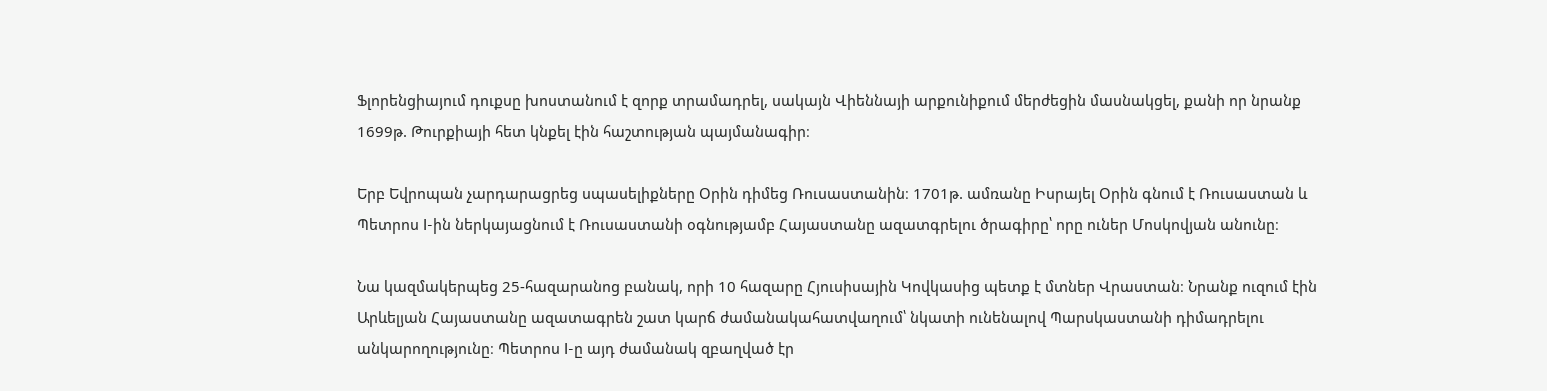Ֆլորենցիայում դուքսը խոստանում է զորք տրամադրել, սակայն Վիեննայի արքունիքում մերժեցին մասնակցել, քանի որ նրանք 1699թ. Թուրքիայի հետ կնքել էին հաշտության պայմանագիր։

Երբ Եվրոպան չարդարացրեց սպասելիքները Օրին դիմեց Ռուսաստանին։ 1701թ. ամռանը Իսրայել Օրին գնում է Ռուսաստան և Պետրոս I-ին ներկայացնում է Ռուսաստանի օգնությամբ Հայաստանը ազատգրելու ծրագիրը՝ որը ուներ Մոսկովյան անունը։

Նա կազմակերպեց 25-հազարանոց բանակ, որի 10 հազարը Հյուսիսային Կովկասից պետք է մտներ Վրաստան։ Նրանք ուզում էին Արևելյան Հայաստանը ազատագրեն շատ կարճ ժամանակահատվաղում՝ նկատի ունենալով Պարսկաստանի դիմադրելու անկարողությունը։ Պետրոս I-ը այդ ժամանակ զբաղված էր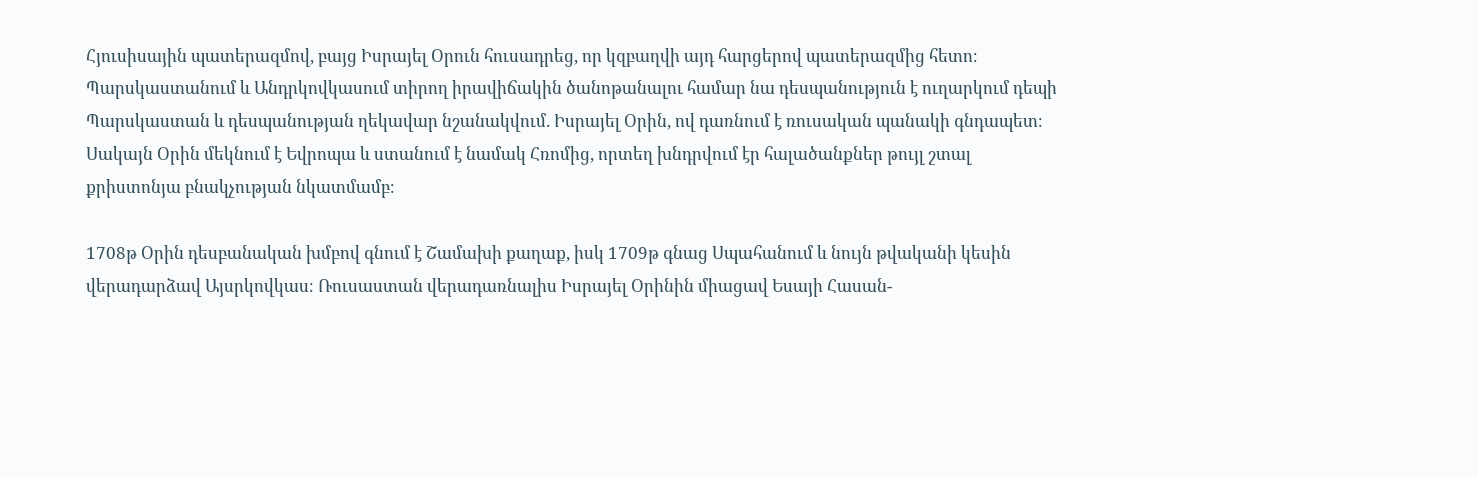Հյուսիսային պատերազմով, բայց Իսրայել Օրուն հուսադրեց, որ կզբաղվի այդ հարցերով պատերազմից հետո։ Պարսկաստանում և Անդրկովկասում տիրող իրավիճակին ծանոթանալու համար նա դեսպանություն է ուղարկում դեպի Պարսկաստան և դեսպանության ղեկավար նշանակվում. Իսրայել Օրին, ով դառնում է ռուսական պանակի գնդապետ։ Սակայն Օրին մեկնում է Եվրոպա և ստանում է նամակ Հռոմից, որտեղ խնդրվում էր հալածանքներ թույլ շտալ քրիստոնյա բնակչության նկատմամբ։

1708թ Օրին դեսբանական խմբով գնում է Շամախի քաղաք, իսկ 1709թ գնաց Սպահանում և նույն թվականի կեսին վերադարձավ Այսրկովկաս։ Ռուսաստան վերադառնալիս Իսրայել Օրինին միացավ Եսայի Հասան-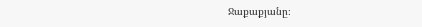Ջաքաքյանը։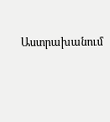Աստրախանում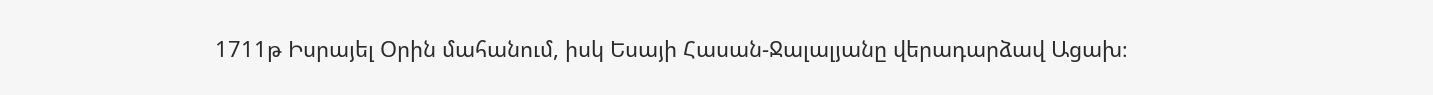1711թ Իսրայել Օրին մահանում, իսկ Եսայի Հասան-Ջալալյանը վերադարձավ Ացախ։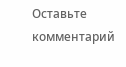Оставьте комментарий